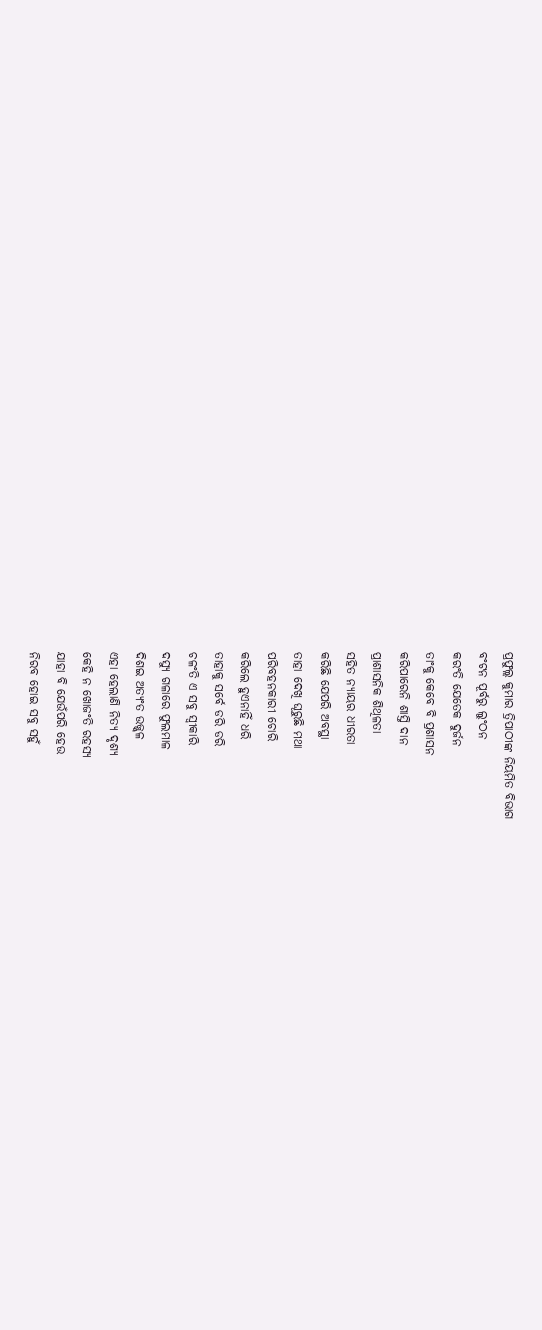ପ୍ରଫୁଲ୍ଲ କୁମାର ତ୍ରିପାଠୀଙ୍କ ନିୟମିତ ବିଭାଗ
ବଂଟନ ପୂର୍ବରୁ ଲୁଂଠନ
କରଂତି ଯେତେକ ଦୁର୍ଜନ
ତାଂକୁ କେବେ ବି ପ୍ରଶାସନ
କରିପାରେନି ଶାସ୍ତି ଦାନ
ପ୍ରାଶାସନିକ ଶିଥିଳତା
ସହିତ ନ୍ୟାୟର ଧୀରତା
କରିଛି ଯେପରି ଅବସ୍ଥା
ତାହା ଦେଖି ଘୂରୁଛି ମଥା
ପରିବହନକାରୀ ଚୋରି
କରିଲେ ହୁଏନାହିଁ ଧରି
ତାହାକୁ ସର୍ବେ ଡରି ଡରି
ଚଳଂତି ଏ ସବୁ ସ୍ବୀକାରି
ଦସ୍ୟୁ ଗଳାରେ ଫୁଲମାଳ
ଦିଶଇ ଅତ୍ୟଂତ ଉଜ୍ଜ୍ବଳ
ଏହା ହେଲାଣି ନିତ୍ୟ ଦୃଶ୍ୟ
କେହି ନ ଖୋଜଂତି ରହସ୍ୟ
ଯାହା ବି ଯେଉଁପରି ହେଉ
ନିରବ ହୋଇ ସବୁ ସହୁଁ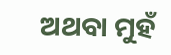ଅଥବା ମୁହଁ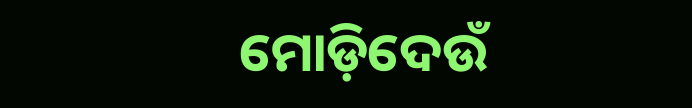ମୋଡ଼ିଦେଉଁ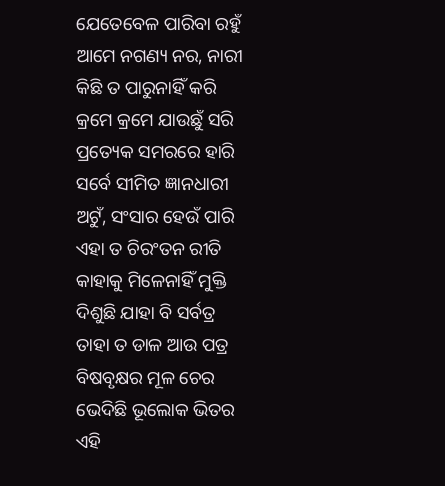ଯେତେବେଳ ପାରିବା ରହୁଁ
ଆମେ ନଗଣ୍ୟ ନର, ନାରୀ
କିଛି ତ ପାରୁନାହିଁ କରି
କ୍ରମେ କ୍ରମେ ଯାଉଛୁଁ ସରି
ପ୍ରତ୍ୟେକ ସମରରେ ହାରି
ସର୍ବେ ସୀମିତ ଜ୍ଞାନଧାରୀ
ଅଟୁଁ, ସଂସାର ହେଉଁ ପାରି
ଏହା ତ ଚିରଂତନ ରୀତି
କାହାକୁ ମିଳେନାହିଁ ମୁକ୍ତି
ଦିଶୁଛି ଯାହା ବି ସର୍ବତ୍ର
ତାହା ତ ଡାଳ ଆଉ ପତ୍ର
ବିଷବୃକ୍ଷର ମୂଳ ଚେର
ଭେଦିଛି ଭୂଲୋକ ଭିତର
ଏହି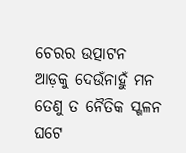ଚେରର ଉତ୍ପାଟନ
ଆଡ଼କୁ ଦେଉଁନାହୁଁ ମନ
ତେଣୁ ତ ନୈତିକ ସ୍ଖଳନ
ଘଟେ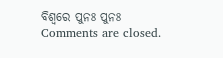ବିଶ୍ବରେ ପୁନଃ ପୁନଃ
Comments are closed.